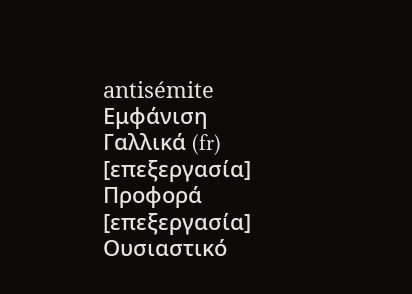antisémite
Εμφάνιση
Γαλλικά (fr)
[επεξεργασία]
Προφορά
[επεξεργασία]
Ουσιαστικό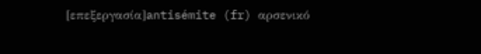[επεξεργασία]antisémite (fr) αρσενικό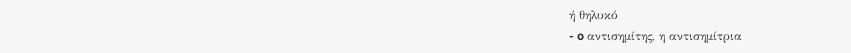ή θηλυκό
- o αντισημίτης, η αντισημίτρια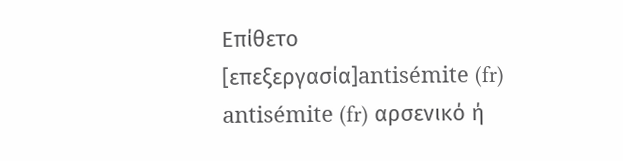Επίθετο
[επεξεργασία]antisémite (fr)
antisémite (fr) αρσενικό ή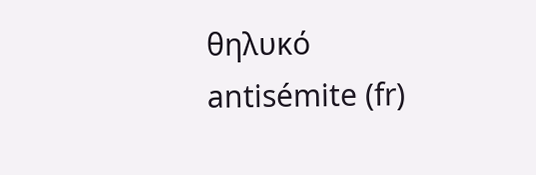θηλυκό
antisémite (fr)